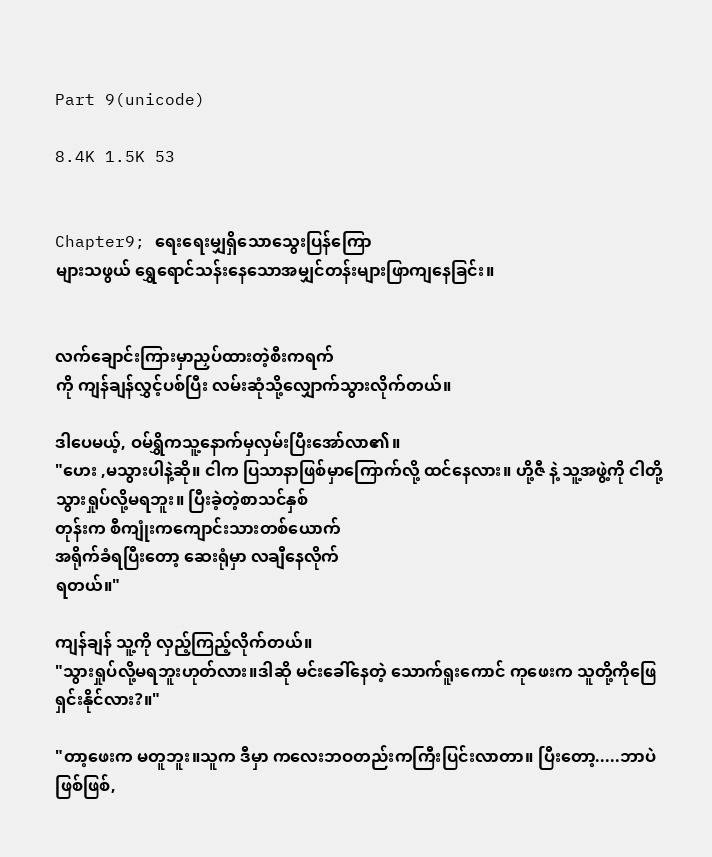Part 9(unicode)

8.4K 1.5K 53


Chapter9; ရေးရေးမျှရှိသောသွေးပြန်ကြော
များသဖွယ် ရွှေရောင်သန်းနေသောအမျှင်တန်းများဖြာကျနေခြင်း။


လက်ချောင်းကြားမှာညှပ်ထားတဲ့စီးကရက်
ကို ကျန်ချန်လွှင့်ပစ်ပြီး လမ်းဆုံသို့လျှောက်သွားလိုက်တယ်။

ဒါပေမယ့်, ဝမ်ရွှိကသူ့နောက်မှလှမ်းပြီးအော်လာ၏။
"ဟေး ,မသွားပါနဲ့ဆို။ ငါက ပြသာနာဖြစ်မှာကြောက်လို့ ထင်နေလား။ ဟို့ဇီ နဲ့ သူ့အဖွဲ့ကို ငါတို့ သွားရှုပ်လို့မရဘူး။ ပြီးခဲ့တဲ့စာသင်နှစ်
တုန်းက စီကျုံးကကျောင်းသားတစ်ယောက်
အရိုက်ခံရပြီးတော့ ဆေးရုံမှာ လချီနေလိုက်
ရတယ်။"

ကျန်ချန် သူ့ကို လှည့်ကြည့်လိုက်တယ်။
"သွားရှုပ်လို့မရဘူးဟုတ်လား။ဒါဆို မင်းခေါ်နေတဲ့ သောက်ရူးကောင် ကုဖေးက သူတို့ကိုဖြေရှင်းနိုင်လား?။"

"တာ့ဖေးက မတူဘူး။သူက ဒီမှာ ကလေးဘဝတည်းကကြီးပြင်းလာတာ။ ပြီးတော့.....ဘာပဲဖြစ်ဖြစ်,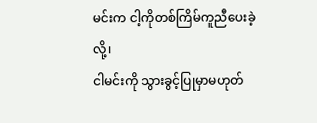မင်းက ငါ့ကိုတစ်ကြိမ်ကူညီပေးခဲ့လို့၊
ငါမင်းကို သွားခွင့်ပြုမှာမဟုတ်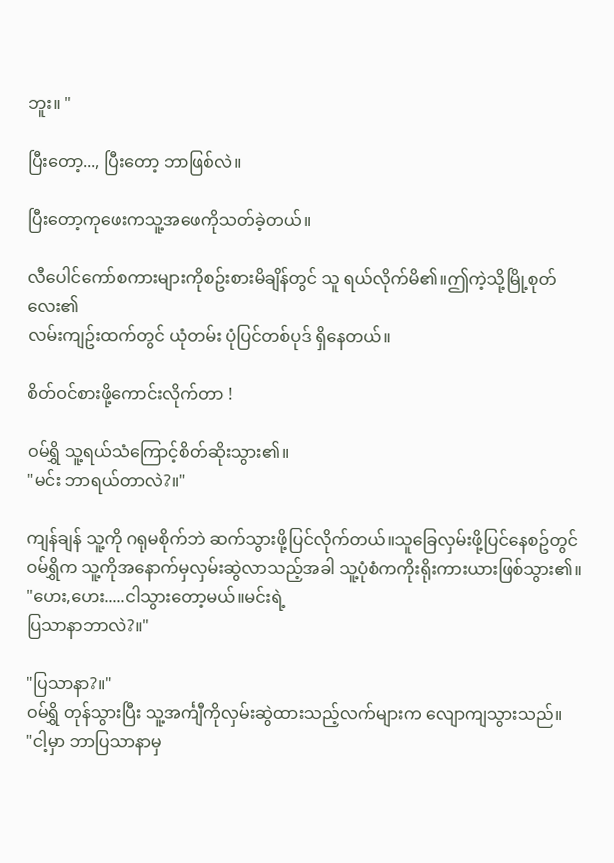ဘူး။ "

ပြီးတော့..., ပြီးတော့ ဘာဖြစ်လဲ။

ပြီးတော့ကုဖေးကသူ့အဖေကိုသတ်ခဲ့တယ်။

လီပေါင်ကော်စကားများကိုစဥ်းစားမိချိန်တွင် သူ ရယ်လိုက်မိ၏။ဤကဲ့သို့မြို့စုတ်လေး၏
လမ်းကျဥ်းထက်တွင် ယုံတမ်း ပုံပြင်တစ်ပုဒ် ရှိနေတယ်။

စိတ်ဝင်စားဖို့ကောင်းလိုက်တာ !

ဝမ်ရွှိ သူ့ရယ်သံကြောင့်စိတ်ဆိုးသွား၏။
"မင်း ဘာရယ်တာလဲ?။"

ကျန်ချန် သူ့ကို ဂရုမစိုက်ဘဲ ဆက်သွားဖို့ပြင်လိုက်တယ်။သူခြေလှမ်းဖို့ပြင်နေစဥ်တွင် ဝမ်ရွှိက သူ့ကိုအနောက်မှလှမ်းဆွဲလာသည့်အခါ သူ့ပုံစံကကိုးရိုးကားယားဖြစ်သွား၏။
"ဟေး,ဟေး.....ငါသွားတော့မယ်။မင်းရဲ့
ပြသာနာဘာလဲ?။"

"ပြသာနာ?။"
ဝမ်ရွှိ တုန်သွားပြီး သူ့အင်္ကျီကိုလှမ်းဆွဲထားသည့်လက်များက လျောကျသွားသည်။
"ငါ့မှာ ဘာပြသာနာမှ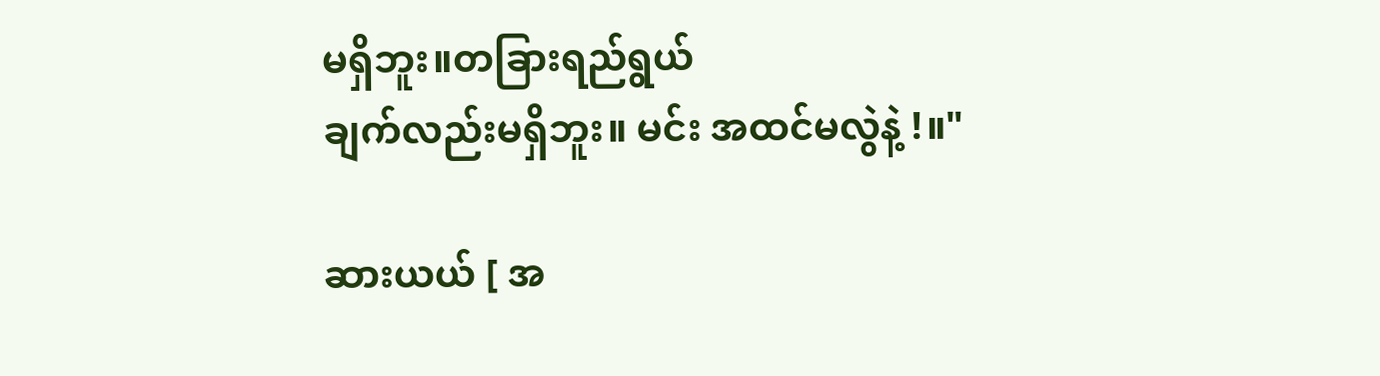မရှိဘူး။တခြားရည်ရွယ်
ချက်လည်းမရှိဘူး။ မင်း အထင်မလွဲနဲ့ !။"

ဆားယယ် [ အ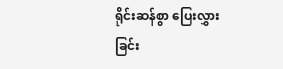ရိုင်းဆန်စွာ ပြေးလွှားခြင်း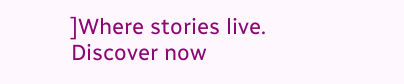]Where stories live. Discover now